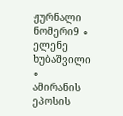ჟურნალი ნომერი9 ∘
ელენე ხუბაშვილი
∘
ამირანის ეპოსის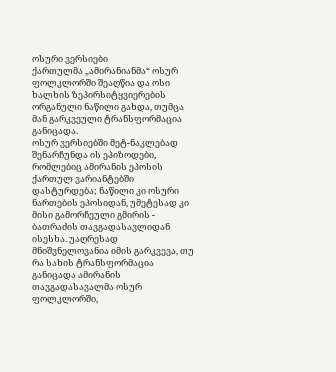ოსური ვერსიები
ქართულმა „ამირანიანმა“ ოსურ ფოლკლორში შეაღწია და ოსი ხალხის ზეპირსიტყვიერების ორგანული ნაწილი გახდა, თუმცა მან გარკვეული ტრანსფორმაცია განიცადა.
ოსურ ვერსიებში მეტ-ნაკლებად შენარჩუნდა ის ეპიზოდები, რომლებიც ამირანის ეპოსის ქართულ ვარიანტებში დასტურდება; ნაწილი კი ოსური ნართების ეპოსიდან, უმეტესად კი მისი გამორჩეული გმირის - ბათრაძის თავგადასავლიდან ისესხა. უაღრესად მნიშვნელოვანია იმის გარკვევა, თუ რა სახის ტრანსფორმაცია განიცადა ამირანის თავგადასავალმა ოსურ ფოლკლორში,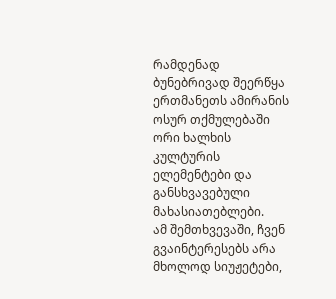რამდენად ბუნებრივად შეერწყა ერთმანეთს ამირანის ოსურ თქმულებაში ორი ხალხის კულტურის ელემენტები და განსხვავებული მახასიათებლები.
ამ შემთხვევაში, ჩვენ გვაინტერესებს არა მხოლოდ სიუჟეტები,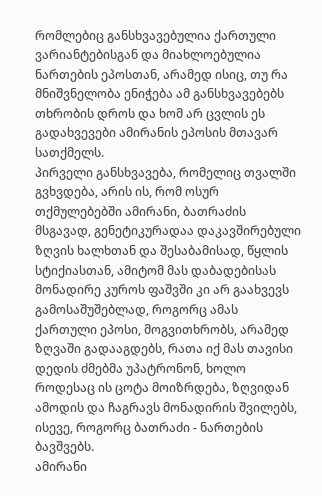რომლებიც განსხვავებულია ქართული ვარიანტებისგან და მიახლოებულია ნართების ეპოსთან, არამედ ისიც, თუ რა მნიშვნელობა ენიჭება ამ განსხვავებებს თხრობის დროს და ხომ არ ცვლის ეს გადახვევები ამირანის ეპოსის მთავარ სათქმელს.
პირველი განსხვავება, რომელიც თვალში გვხვდება, არის ის, რომ ოსურ თქმულებებში ამირანი, ბათრაძის მსგავად, გენეტიკურადაა დაკავშირებული ზღვის ხალხთან და შესაბამისად, წყლის სტიქიასთან, ამიტომ მას დაბადებისას მონადირე კუროს ფაშვში კი არ გაახვევს გამოსაშუშებლად, როგორც ამას ქართული ეპოსი, მოგვითხრობს, არამედ ზღვაში გადააგდებს, რათა იქ მას თავისი დედის ძმებმა უპატრონონ, ხოლო როდესაც ის ცოტა მოიზრდება, ზღვიდან ამოდის და ჩაგრავს მონადირის შვილებს, ისევე, როგორც ბათრაძი - ნართების ბავშვებს.
ამირანი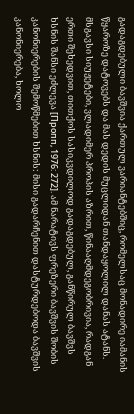გადაგდებული ბავშვია ქართულ ვარიანტებშიც, რომელსაც მონადირე იამანის წყაროზე დატოვებს და მას დედის მუცლიდან თანდაყოლილ დანას ატანს. მსგავსი სიუჟეტები, ვლადიმერ პროპის აზრით, წინააღმდეგობრივია, რადგან ერთი შეხედვით, თითქოს სასიკვდილოდ გადაგდებულ, განწირულ ბავშვს ხსნის შანსი ეძლევა [Пропп, 1976: 272]. ამ ნარატივს ფრეზერი ბავშვის შობის კანონიერების შემოწმებით ხსნის: მისი გადარჩენით დასტურდებოდა ბავშვის კანონიერება, ხოლო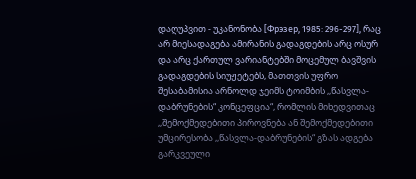დაღუპვით - უკანონობა [Фрэзер, 1985: 296-297], რაც არ მიესადაგება ამირანის გადაგდების არც ოსურ და არც ქართულ ვარიანტებში მოცემულ ბავშვის გადაგდების სიუჟეტებს, მათთვის უფრო შესაბამისია არნოლდ ჯეიმს ტოიმბის ,,წასვლა-დაბრუნების“ კონცეფცია“, რომლის მიხედვითაც ,,შემოქმედებითი პიროვნება ან შემოქმედებითი უმცირესობა ,,წასვლა-დაბრუნების“ გზას ადგება გარკვეული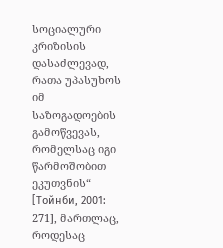სოციალური კრიზისის დასაძლევად, რათა უპასუხოს იმ საზოგადოების გამოწვევას, რომელსაც იგი წარმოშობით ეკუთვნის“ [Тойнби, 2001: 271], მართლაც, როდესაც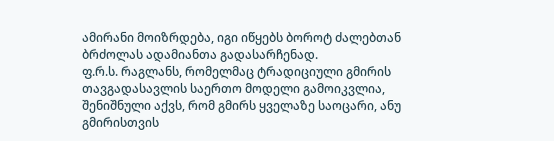ამირანი მოიზრდება, იგი იწყებს ბოროტ ძალებთან ბრძოლას ადამიანთა გადასარჩენად.
ფ.რ.ს. რაგლანს, რომელმაც ტრადიციული გმირის თავგადასავლის საერთო მოდელი გამოიკვლია, შენიშნული აქვს, რომ გმირს ყველაზე საოცარი, ანუ გმირისთვის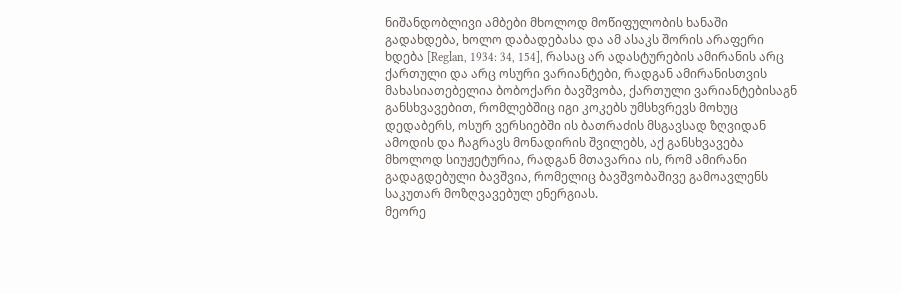ნიშანდობლივი ამბები მხოლოდ მოწიფულობის ხანაში გადახდება, ხოლო დაბადებასა და ამ ასაკს შორის არაფერი ხდება [Reglan, 1934: 34, 154], რასაც არ ადასტურების ამირანის არც ქართული და არც ოსური ვარიანტები, რადგან ამირანისთვის მახასიათებელია ბობოქარი ბავშვობა, ქართული ვარიანტებისაგნ განსხვავებით, რომლებშიც იგი კოკებს უმსხვრევს მოხუც დედაბერს, ოსურ ვერსიებში ის ბათრაძის მსგავსად ზღვიდან ამოდის და ჩაგრავს მონადირის შვილებს, აქ განსხვავება მხოლოდ სიუჟეტურია, რადგან მთავარია ის, რომ ამირანი გადაგდებული ბავშვია, რომელიც ბავშვობაშივე გამოავლენს საკუთარ მოზღვავებულ ენერგიას.
მეორე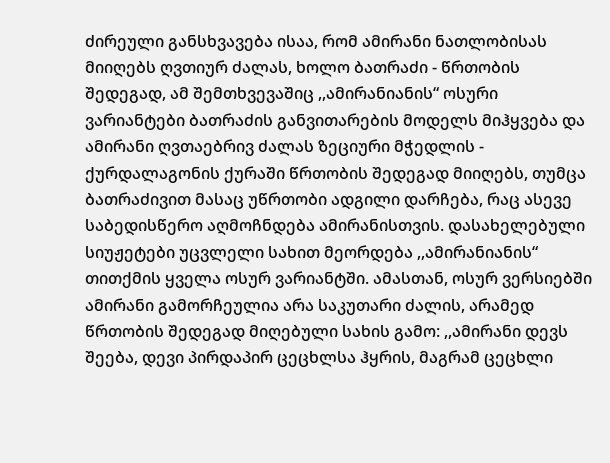ძირეული განსხვავება ისაა, რომ ამირანი ნათლობისას მიიღებს ღვთიურ ძალას, ხოლო ბათრაძი - წრთობის შედეგად, ამ შემთხვევაშიც ,,ამირანიანის“ ოსური ვარიანტები ბათრაძის განვითარების მოდელს მიჰყვება და ამირანი ღვთაებრივ ძალას ზეციური მჭედლის - ქურდალაგონის ქურაში წრთობის შედეგად მიიღებს, თუმცა ბათრაძივით მასაც უწრთობი ადგილი დარჩება, რაც ასევე საბედისწერო აღმოჩნდება ამირანისთვის. დასახელებული სიუჟეტები უცვლელი სახით მეორდება ,,ამირანიანის“ თითქმის ყველა ოსურ ვარიანტში. ამასთან, ოსურ ვერსიებში ამირანი გამორჩეულია არა საკუთარი ძალის, არამედ წრთობის შედეგად მიღებული სახის გამო: ,,ამირანი დევს შეება, დევი პირდაპირ ცეცხლსა ჰყრის, მაგრამ ცეცხლი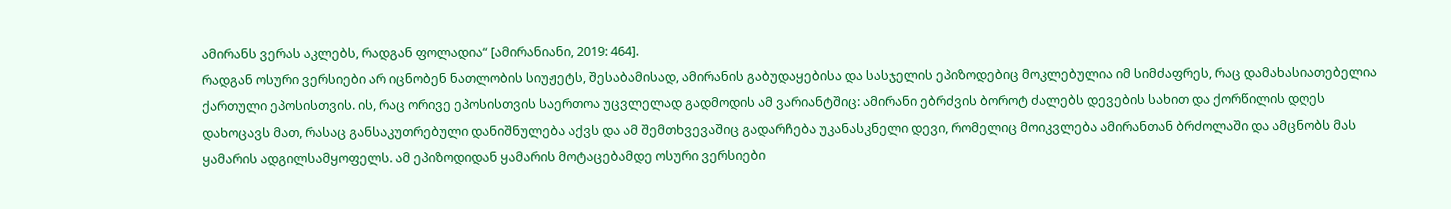ამირანს ვერას აკლებს, რადგან ფოლადია“ [ამირანიანი, 2019: 464].
რადგან ოსური ვერსიები არ იცნობენ ნათლობის სიუჟეტს, შესაბამისად, ამირანის გაბუდაყებისა და სასჯელის ეპიზოდებიც მოკლებულია იმ სიმძაფრეს, რაც დამახასიათებელია ქართული ეპოსისთვის. ის, რაც ორივე ეპოსისთვის საერთოა უცვლელად გადმოდის ამ ვარიანტშიც: ამირანი ებრძვის ბოროტ ძალებს დევების სახით და ქორწილის დღეს დახოცავს მათ, რასაც განსაკუთრებული დანიშნულება აქვს და ამ შემთხვევაშიც გადარჩება უკანასკნელი დევი, რომელიც მოიკვლება ამირანთან ბრძოლაში და ამცნობს მას ყამარის ადგილსამყოფელს. ამ ეპიზოდიდან ყამარის მოტაცებამდე ოსური ვერსიები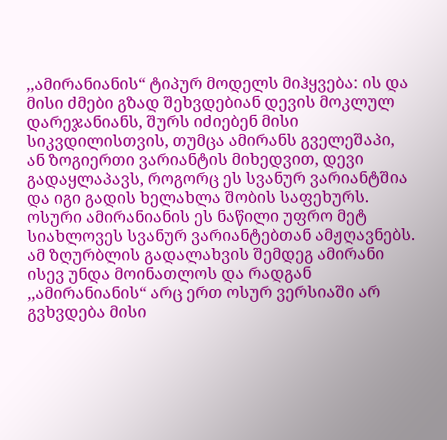,,ამირანიანის“ ტიპურ მოდელს მიჰყვება: ის და მისი ძმები გზად შეხვდებიან დევის მოკლულ დარეჯანიანს, შურს იძიებენ მისი სიკვდილისთვის, თუმცა ამირანს გველეშაპი, ან ზოგიერთი ვარიანტის მიხედვით, დევი გადაყლაპავს, როგორც ეს სვანურ ვარიანტშია და იგი გადის ხელახლა შობის საფეხურს. ოსური ამირანიანის ეს ნაწილი უფრო მეტ სიახლოვეს სვანურ ვარიანტებთან ამჟღავნებს.
ამ ზღურბლის გადალახვის შემდეგ ამირანი ისევ უნდა მოინათლოს და რადგან ,,ამირანიანის“ არც ერთ ოსურ ვერსიაში არ გვხვდება მისი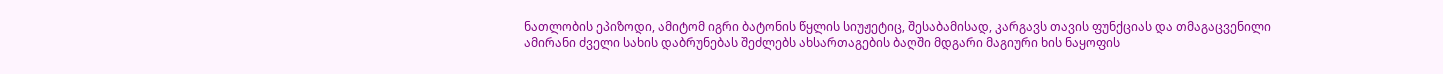ნათლობის ეპიზოდი, ამიტომ იგრი ბატონის წყლის სიუჟეტიც, შესაბამისად, კარგავს თავის ფუნქციას და თმაგაცვენილი ამირანი ძველი სახის დაბრუნებას შეძლებს ახსართაგების ბაღში მდგარი მაგიური ხის ნაყოფის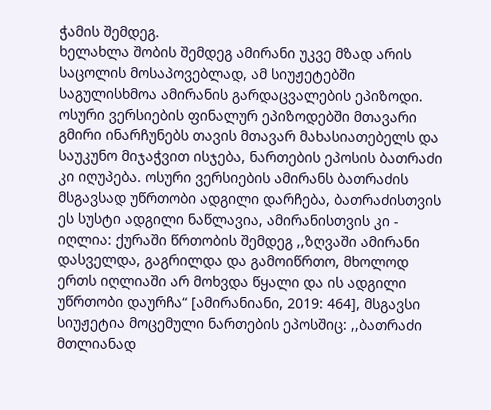ჭამის შემდეგ.
ხელახლა შობის შემდეგ ამირანი უკვე მზად არის საცოლის მოსაპოვებლად, ამ სიუჟეტებში საგულისხმოა ამირანის გარდაცვალების ეპიზოდი. ოსური ვერსიების ფინალურ ეპიზოდებში მთავარი გმირი ინარჩუნებს თავის მთავარ მახასიათებელს და საუკუნო მიჯაჭვით ისჯება, ნართების ეპოსის ბათრაძი კი იღუპება. ოსური ვერსიების ამირანს ბათრაძის მსგავსად უწრთობი ადგილი დარჩება, ბათრაძისთვის ეს სუსტი ადგილი ნაწლავია, ამირანისთვის კი - იღლია: ქურაში წრთობის შემდეგ ,,ზღვაში ამირანი დასველდა, გაგრილდა და გამოიწრთო, მხოლოდ ერთს იღლიაში არ მოხვდა წყალი და ის ადგილი უწრთობი დაურჩა“ [ამირანიანი, 2019: 464], მსგავსი სიუჟეტია მოცემული ნართების ეპოსშიც: ,,ბათრაძი მთლიანად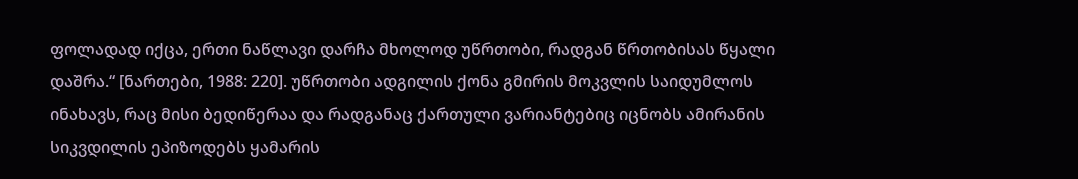ფოლადად იქცა, ერთი ნაწლავი დარჩა მხოლოდ უწრთობი, რადგან წრთობისას წყალი დაშრა.“ [ნართები, 1988: 220]. უწრთობი ადგილის ქონა გმირის მოკვლის საიდუმლოს ინახავს, რაც მისი ბედიწერაა და რადგანაც ქართული ვარიანტებიც იცნობს ამირანის სიკვდილის ეპიზოდებს ყამარის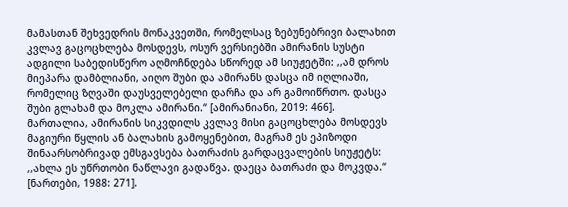მამასთან შეხვედრის მონაკვეთში, რომელსაც ზებუნებრივი ბალახით კვლავ გაცოცხლება მოსდევს, ოსურ ვერსიებში ამირანის სუსტი ადგილი საბედისწერო აღმოჩნდება სწორედ ამ სიუჟეტში: ,,ამ დროს მიეპარა დამბლიანი, აიღო შუბი და ამირანს დასცა იმ იღლიაში, რომელიც ზღვაში დაუსველებელი დარჩა და არ გამოიწრთო. დასცა შუბი გლახამ და მოკლა ამირანი.“ [ამირანიანი, 2019: 466]. მართალია, ამირანის სიკვდილს კვლავ მისი გაცოცხლება მოსდევს მაგიური წყლის ან ბალახის გამოყენებით, მაგრამ ეს ეპიზოდი შინაარსობრივად ემსგავსება ბათრაძის გარდაცვალების სიუჟეტს: ,,ახლა ეს უწრთობი ნაწლავი გადაწვა. დაეცა ბათრაძი და მოკვდა.“ [ნართები, 1988: 271].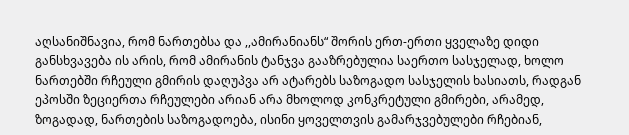აღსანიშნავია, რომ ნართებსა და ,,ამირანიანს“ შორის ერთ-ერთი ყველაზე დიდი განსხვავება ის არის, რომ ამირანის ტანჯვა გააზრებულია საერთო სასჯელად, ხოლო ნართებში რჩეული გმირის დაღუპვა არ ატარებს საზოგადო სასჯელის ხასიათს, რადგან ეპოსში ზეციერთა რჩეულები არიან არა მხოლოდ კონკრეტული გმირები, არამედ, ზოგადად, ნართების საზოგადოება, ისინი ყოველთვის გამარჯვებულები რჩებიან,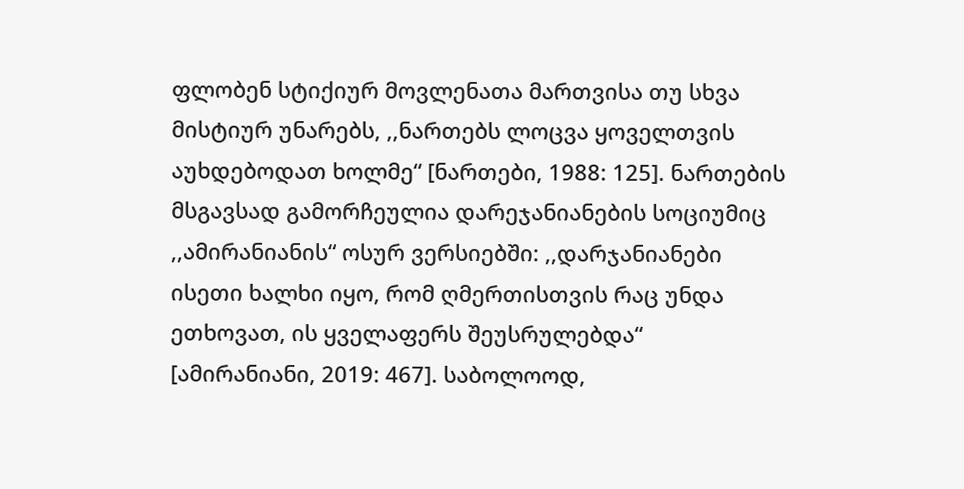ფლობენ სტიქიურ მოვლენათა მართვისა თუ სხვა მისტიურ უნარებს, ,,ნართებს ლოცვა ყოველთვის აუხდებოდათ ხოლმე“ [ნართები, 1988: 125]. ნართების მსგავსად გამორჩეულია დარეჯანიანების სოციუმიც ,,ამირანიანის“ ოსურ ვერსიებში: ,,დარჯანიანები ისეთი ხალხი იყო, რომ ღმერთისთვის რაც უნდა ეთხოვათ, ის ყველაფერს შეუსრულებდა“ [ამირანიანი, 2019: 467]. საბოლოოდ,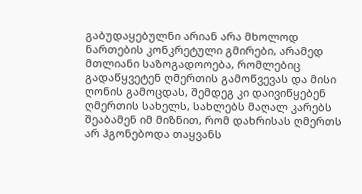გაბუდაყებულნი არიან არა მხოლოდ ნართების კონკრეტული გმირები, არამედ მთლიანი საზოგადოოება, რომლებიც გადაწყვეტენ ღმერთის გამოწვევას და მისი ღონის გამოცდას, შემდეგ კი დაივიწყებენ ღმერთის სახელს, სახლებს მაღალ კარებს შეაბამენ იმ მიზნით, რომ დახრისას ღმერთს არ ჰგონებოდა თაყვანს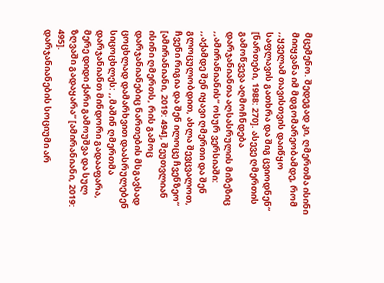მცემენო. შედეგად კი, ღმერთმა ისინი მიიყვანა იმ მდგომარეობამდე, რომ ,,ყველამ თავისთვის დაიწყო საფლავის გათხრა და შიგ ცვიოდნენ“ [ნართები, 1988: 270]. ასევე ღმერთის გამოწვევა აღმოჩნდება დარჯანიანთა აღსასრულის მიზეზიც ,,ამირანიანის“ ოსურ ვერსიაში: ,,აქამდე შენ იყავი ღმერთი და შენ გლოცულობდით, ახლა შევცვალოთ, ჩვენი რიგია და შენ ილოცე ჩვენზეო“ [ამირანიანი, 2019: 494], შეუთვლიან ისინი ღმერთს, რის გამოც დარჯანიანებიც ნართების მსგავსად ცოცხლად დამარხვით დაასრულებენ სიცოცხლეს: ,,მაშინ ღმერთმა დარჯანიანთ მინდორი გადააფარა, მერე დიდი ქარი გამოუშვა და სულ ზღვაში გადაყარა“ [ამირანიანი, 2019: 495].
დარჯანიანების სოციუმი არ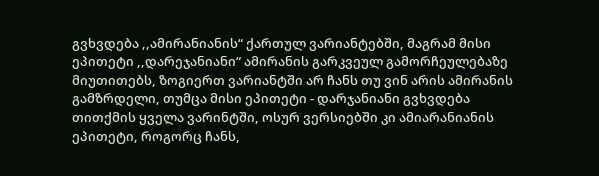გვხვდება ,,ამირანიანის“ ქართულ ვარიანტებში, მაგრამ მისი ეპითეტი ,,დარეჯანიანი“ ამირანის გარკვეულ გამორჩეულებაზე მიუთითებს, ზოგიერთ ვარიანტში არ ჩანს თუ ვინ არის ამირანის გამზრდელი, თუმცა მისი ეპითეტი - დარჯანიანი გვხვდება თითქმის ყველა ვარინტში, ოსურ ვერსიებში კი ამიარანიანის ეპითეტი, როგორც ჩანს,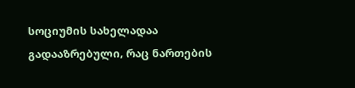სოციუმის სახელადაა გადააზრებული, რაც ნართების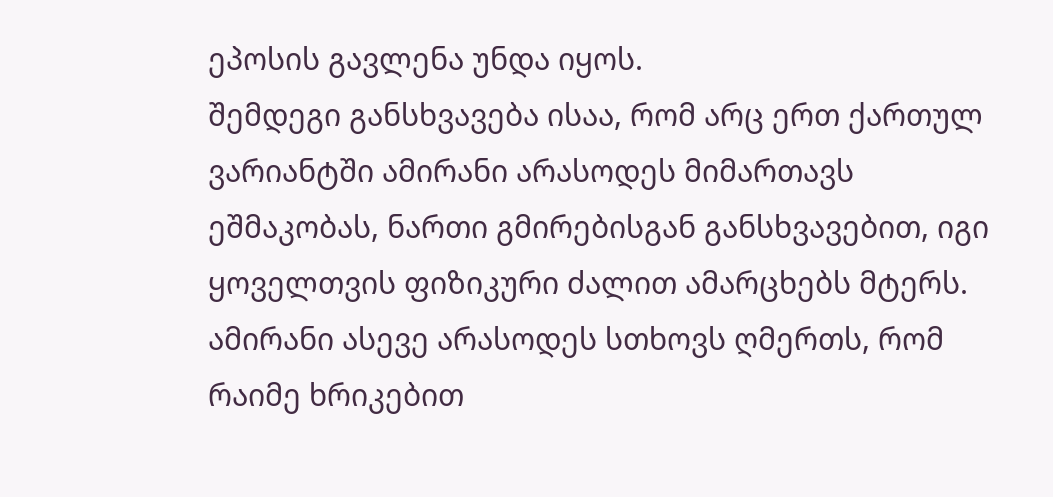ეპოსის გავლენა უნდა იყოს.
შემდეგი განსხვავება ისაა, რომ არც ერთ ქართულ ვარიანტში ამირანი არასოდეს მიმართავს ეშმაკობას, ნართი გმირებისგან განსხვავებით, იგი ყოველთვის ფიზიკური ძალით ამარცხებს მტერს. ამირანი ასევე არასოდეს სთხოვს ღმერთს, რომ რაიმე ხრიკებით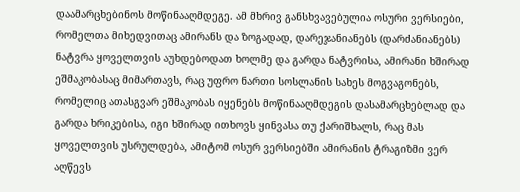დაამარცხებინოს მოწინააღმდეგე. ამ მხრივ განსხვავებულია ოსური ვერსიები, რომელთა მიხედვითაც ამირანს და ზოგადად, დარეჯანიანებს (დარძანიანებს) ნატვრა ყოველთვის აუხდებოდათ ხოლმე და გარდა ნატვრისა, ამირანი ხშირად ეშმაკობასაც მიმართავს, რაც უფრო ნართი სოსლანის სახეს მოგვაგონებს, რომელიც ათასგვარ ეშმაკობას იყენებს მოწინააღმდეგის დასამარცხებლად და გარდა ხრიკებისა, იგი ხშირად ითხოვს ყინვასა თუ ქარიშხალს, რაც მას ყოველთვის უსრულდება, ამიტომ ოსურ ვერსიებში ამირანის ტრაგიზმი ვერ აღწევს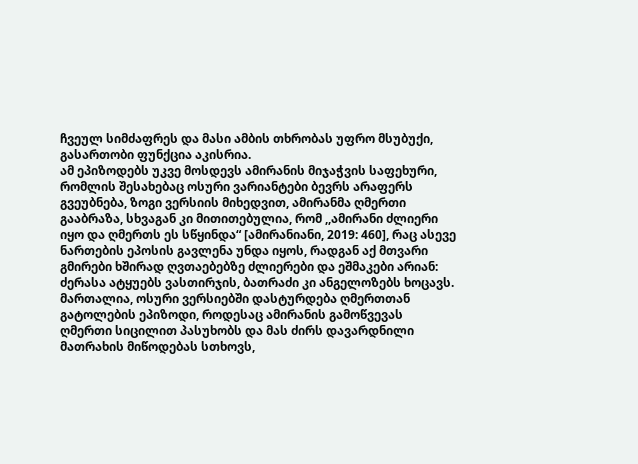ჩვეულ სიმძაფრეს და მასი ამბის თხრობას უფრო მსუბუქი, გასართობი ფუნქცია აკისრია.
ამ ეპიზოდებს უკვე მოსდევს ამირანის მიჯაჭვის საფეხური, რომლის შესახებაც ოსური ვარიანტები ბევრს არაფერს გვეუბნება, ზოგი ვერსიის მიხედვით, ამირანმა ღმერთი გააბრაზა, სხვაგან კი მითითებულია, რომ ,,ამირანი ძლიერი იყო და ღმერთს ეს სწყინდა“ [ამირანიანი, 2019: 460], რაც ასევე ნართების ეპოსის გავლენა უნდა იყოს, რადგან აქ მთვარი გმირები ხშირად ღვთაებებზე ძლიერები და ეშმაკები არიან: ძერასა ატყუებს ვასთირჯის, ბათრაძი კი ანგელოზებს ხოცავს. მართალია, ოსური ვერსიებში დასტურდება ღმერთთან გატოლების ეპიზოდი, როდესაც ამირანის გამოწვევას ღმერთი სიცილით პასუხობს და მას ძირს დავარდნილი მათრახის მიწოდებას სთხოვს,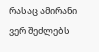რასაც ამირანი ვერ შეძლებს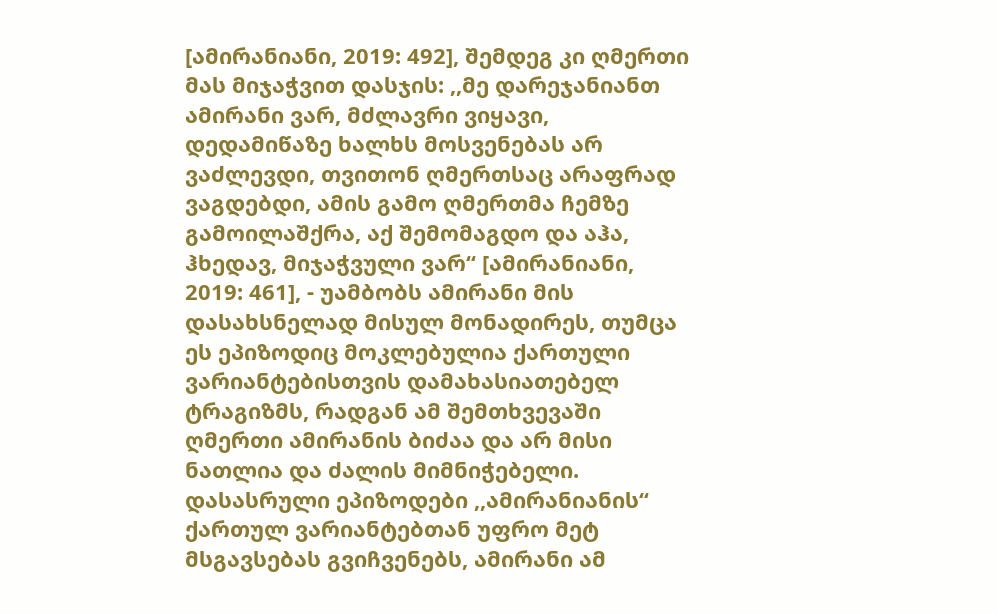[ამირანიანი, 2019: 492], შემდეგ კი ღმერთი მას მიჯაჭვით დასჯის: ,,მე დარეჯანიანთ ამირანი ვარ, მძლავრი ვიყავი, დედამიწაზე ხალხს მოსვენებას არ ვაძლევდი, თვითონ ღმერთსაც არაფრად ვაგდებდი, ამის გამო ღმერთმა ჩემზე გამოილაშქრა, აქ შემომაგდო და აჰა, ჰხედავ, მიჯაჭვული ვარ“ [ამირანიანი, 2019: 461], - უამბობს ამირანი მის დასახსნელად მისულ მონადირეს, თუმცა ეს ეპიზოდიც მოკლებულია ქართული ვარიანტებისთვის დამახასიათებელ ტრაგიზმს, რადგან ამ შემთხვევაში ღმერთი ამირანის ბიძაა და არ მისი ნათლია და ძალის მიმნიჭებელი.
დასასრული ეპიზოდები ,,ამირანიანის“ ქართულ ვარიანტებთან უფრო მეტ მსგავსებას გვიჩვენებს, ამირანი ამ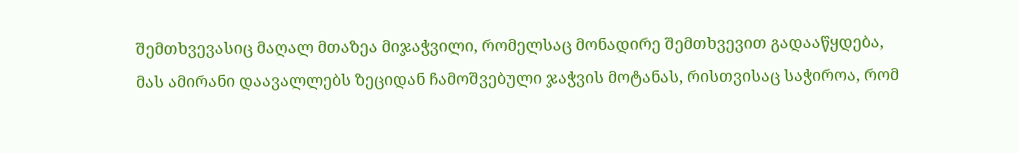შემთხვევასიც მაღალ მთაზეა მიჯაჭვილი, რომელსაც მონადირე შემთხვევით გადააწყდება, მას ამირანი დაავალლებს ზეციდან ჩამოშვებული ჯაჭვის მოტანას, რისთვისაც საჭიროა, რომ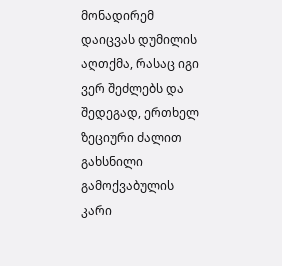მონადირემ დაიცვას დუმილის აღთქმა, რასაც იგი ვერ შეძლებს და შედეგად, ერთხელ ზეციური ძალით გახსნილი გამოქვაბულის კარი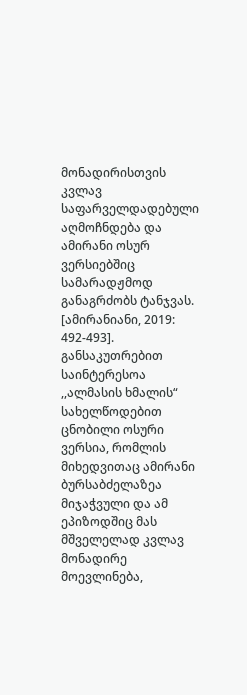მონადირისთვის კვლავ საფარველდადებული აღმოჩნდება და ამირანი ოსურ ვერსიებშიც სამარადჟმოდ განაგრძობს ტანჯვას. [ამირანიანი, 2019: 492-493]. განსაკუთრებით საინტერესოა ,,ალმასის ხმალის“ სახელწოდებით ცნობილი ოსური ვერსია, რომლის მიხედვითაც ამირანი ბურსაბძელაზეა მიჯაჭვული და ამ ეპიზოდშიც მას მშველელად კვლავ მონადირე მოევლინება,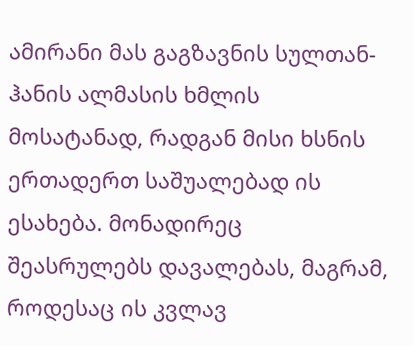ამირანი მას გაგზავნის სულთან-ჰანის ალმასის ხმლის მოსატანად, რადგან მისი ხსნის ერთადერთ საშუალებად ის ესახება. მონადირეც შეასრულებს დავალებას, მაგრამ, როდესაც ის კვლავ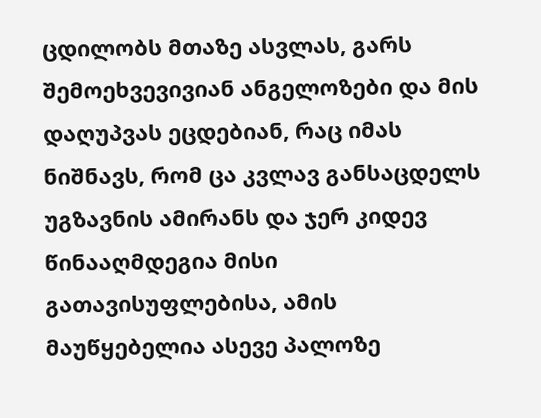ცდილობს მთაზე ასვლას, გარს შემოეხვევივიან ანგელოზები და მის დაღუპვას ეცდებიან, რაც იმას ნიშნავს, რომ ცა კვლავ განსაცდელს უგზავნის ამირანს და ჯერ კიდევ წინააღმდეგია მისი გათავისუფლებისა, ამის მაუწყებელია ასევე პალოზე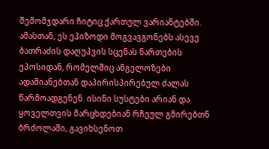შემომჯდარი ჩიტიც ქართულ ვარიანტებში. ამასთან, ეს ეპიზოდი მოგვავგონებს ასევე ბათრაძის დაღუპვის სცენას ნართების ეპოსიდან, რომელშიც ანგელოზები ადამიანებთან დაპირისპირებულ ძალას წარმოადგენენ. ისინი სუსტები არიან და ყოველთვის მარცხდებიან რჩეულ გმირებთნ ბრძოლაში, გავიხსენოთ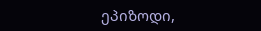ეპიზოდი,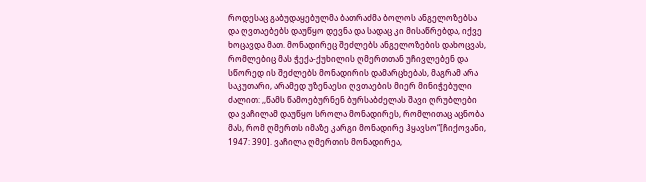როდესაც გაბუდაყებულმა ბათრაძმა ბოლოს ანგელოზებსა და ღვთაებებს დაუწყო დევნა და სადაც კი მისაწრებდა, იქვე ხოცავდა მათ. მონადირეც შეძლებს ანგელოზების დახოცვას, რომლებიც მას ჭექა-ქუხილის ღმერთთან უჩივლებენ და სწორედ ის შეძლებს მონადირის დამარცხებას, მაგრამ არა საკუთარი, არამედ უზენაესი ღვთაების მიერ მინიჭებული ძალით: ,,წამს წამოებურნენ ბურსაბძელას შავი ღრუბლები და ვაჩილამ დაუწყო სროლა მონადირეს, რომლითაც აცნობა მას, რომ ღმერთს იმაზე კარგი მონადირე ჰყავსო“[ჩიქოვანი, 1947: 390]. ვაჩილა ღმერთის მონადირეა,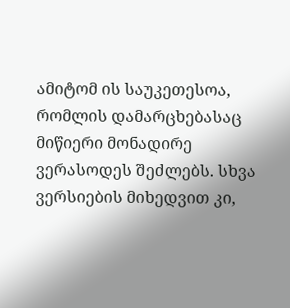ამიტომ ის საუკეთესოა, რომლის დამარცხებასაც მიწიერი მონადირე ვერასოდეს შეძლებს. სხვა ვერსიების მიხედვით კი,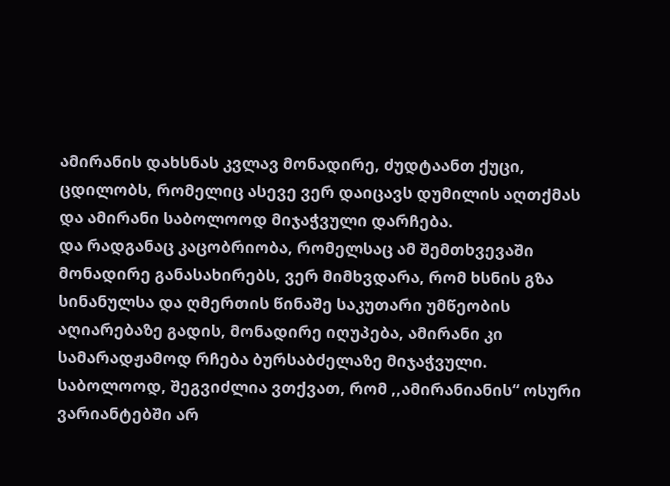ამირანის დახსნას კვლავ მონადირე, ძუდტაანთ ქუცი, ცდილობს, რომელიც ასევე ვერ დაიცავს დუმილის აღთქმას და ამირანი საბოლოოდ მიჯაჭვული დარჩება.
და რადგანაც კაცობრიობა, რომელსაც ამ შემთხვევაში მონადირე განასახირებს, ვერ მიმხვდარა, რომ ხსნის გზა სინანულსა და ღმერთის წინაშე საკუთარი უმწეობის აღიარებაზე გადის, მონადირე იღუპება, ამირანი კი სამარადჟამოდ რჩება ბურსაბძელაზე მიჯაჭვული.
საბოლოოდ, შეგვიძლია ვთქვათ, რომ ,,ამირანიანის“ ოსური ვარიანტებში არ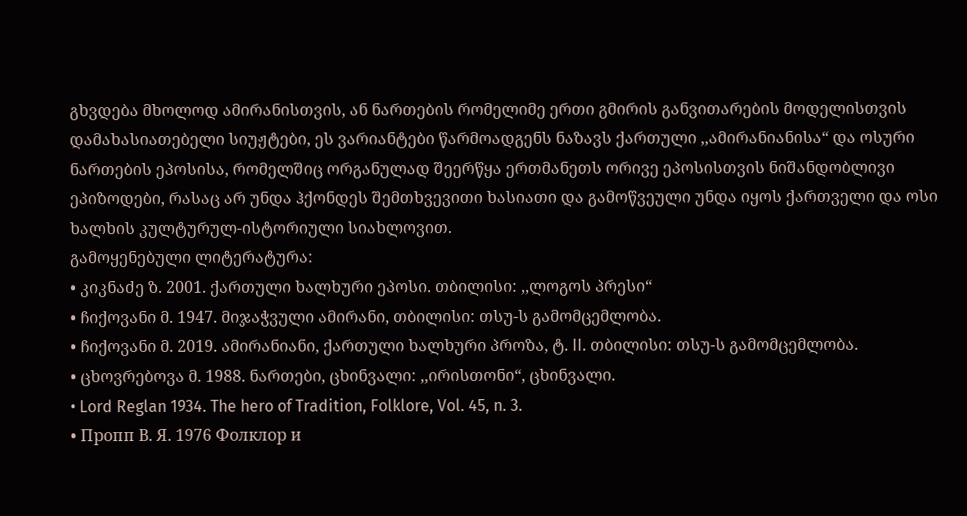გხვდება მხოლოდ ამირანისთვის, ან ნართების რომელიმე ერთი გმირის განვითარების მოდელისთვის დამახასიათებელი სიუჟტები, ეს ვარიანტები წარმოადგენს ნაზავს ქართული ,,ამირანიანისა“ და ოსური ნართების ეპოსისა, რომელშიც ორგანულად შეერწყა ერთმანეთს ორივე ეპოსისთვის ნიშანდობლივი ეპიზოდები, რასაც არ უნდა ჰქონდეს შემთხვევითი ხასიათი და გამოწვეული უნდა იყოს ქართველი და ოსი ხალხის კულტურულ-ისტორიული სიახლოვით.
გამოყენებული ლიტერატურა:
• კიკნაძე ზ. 2001. ქართული ხალხური ეპოსი. თბილისი: ,,ლოგოს პრესი“
• ჩიქოვანი მ. 1947. მიჯაჭვული ამირანი, თბილისი: თსუ-ს გამომცემლობა.
• ჩიქოვანი მ. 2019. ამირანიანი, ქართული ხალხური პროზა, ტ. II. თბილისი: თსუ-ს გამომცემლობა.
• ცხოვრებოვა მ. 1988. ნართები, ცხინვალი: ,,ირისთონი“, ცხინვალი.
• Lord Reglan 1934. The hero of Tradition, Folklore, Vol. 45, n. 3.
• Пропп В. Я. 1976 Фолклор и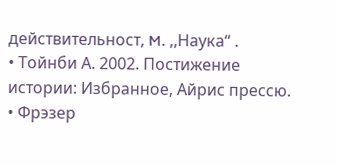действительност, M. ,,Наука“ .
• Тойнби А. 2002. Постижение истории: Избранное, Айрис прессю.
• Фрэзер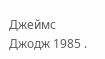Джеймс Джодж 1985 .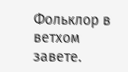Фольклор в ветхом завете.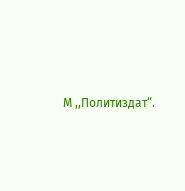М ,,Политиздат“.